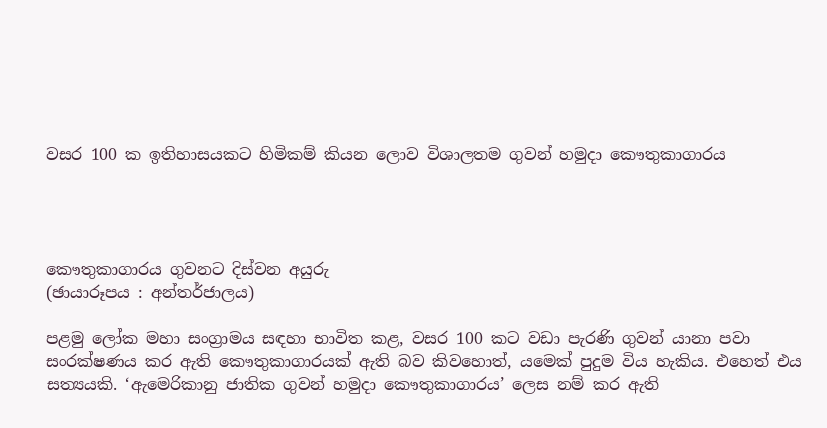වසර 100 ක ඉතිහාසයකට හිමිකම් කියන ලොව විශාලතම ගුවන් හමුදා කෞතුකාගාරය




කෞතුකාගාරය ගුවනට දිස්වන අයුරු
(ඡායාරූපය : අන්තර්ජාලය)

පළමු ලෝක මහා සංග්‍රාමය සඳහා භාවිත කළ, වසර 100 කට වඩා පැරණි ගුවන් යානා පවා සංරක්ෂණය කර ඇති කෞතුකාගාරයක් ඇති බව කිවහොත්, යමෙක් පුදුම විය හැකිය. එහෙත් එය සත්‍යයකි. ‘ඇමෙරිකානු ජාතික ගුවන් හමුදා කෞතුකාගාරය’ ලෙස නම් කර ඇති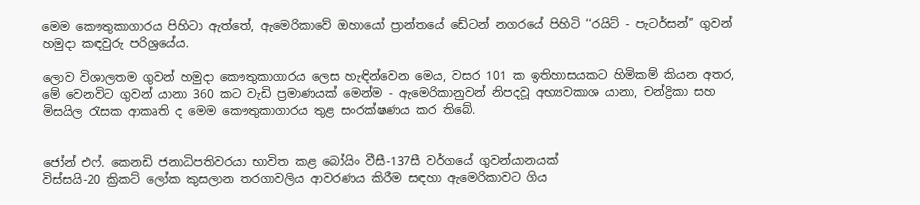මෙම කෞතුකාගාරය පිහිටා ඇත්තේ, ඇමෙරිකාවේ ඔහායෝ ප්‍රාන්තයේ ඩේටන් නගරයේ පිහිටි ‘‘රයිට් - පැටර්සන්’’ ගුවන් හමුදා කඳවුරු පරිශ්‍රයේය.

ලොව විශාලතම ගුවන් හමුදා කෞතුකාගාරය ලෙස හැඳින්වෙන මෙය, වසර 101 ක ඉතිහාසයකට හිමිකම් කියන අතර, මේ වෙනවිට ගුවන් යානා 360 කට වැඩි ප්‍රමාණයක් මෙන්ම - ඇමෙරිකානුවන් නිපදවූ අභ්‍යවකාශ යානා, චන්ද්‍රිකා සහ මිසයිල රැසක ආකෘති ද මෙම කෞතුකාගාරය තුළ සංරක්ෂණය කර තිබේ.


ජෝන් එෆ්. කෙනඩි ජනාධිපතිවරයා භාවිත කළ බෝයිං වීසී-137සී වර්ගයේ ගුවන්යානයක්
විස්සයි-20 ක්‍රිකට් ලෝක කුසලාන තරගාවලිය ආවරණය කිරීම සඳහා ඇමෙරිකාවට ගිය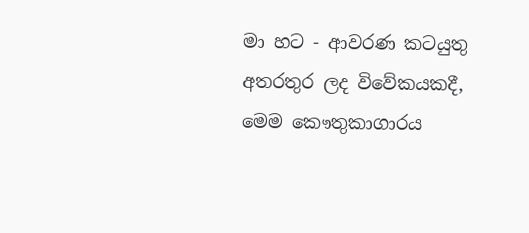මා හට - ආවරණ කටයුතු අතරතුර ලද විවේකයකදී, මෙම කෞතුකාගාරය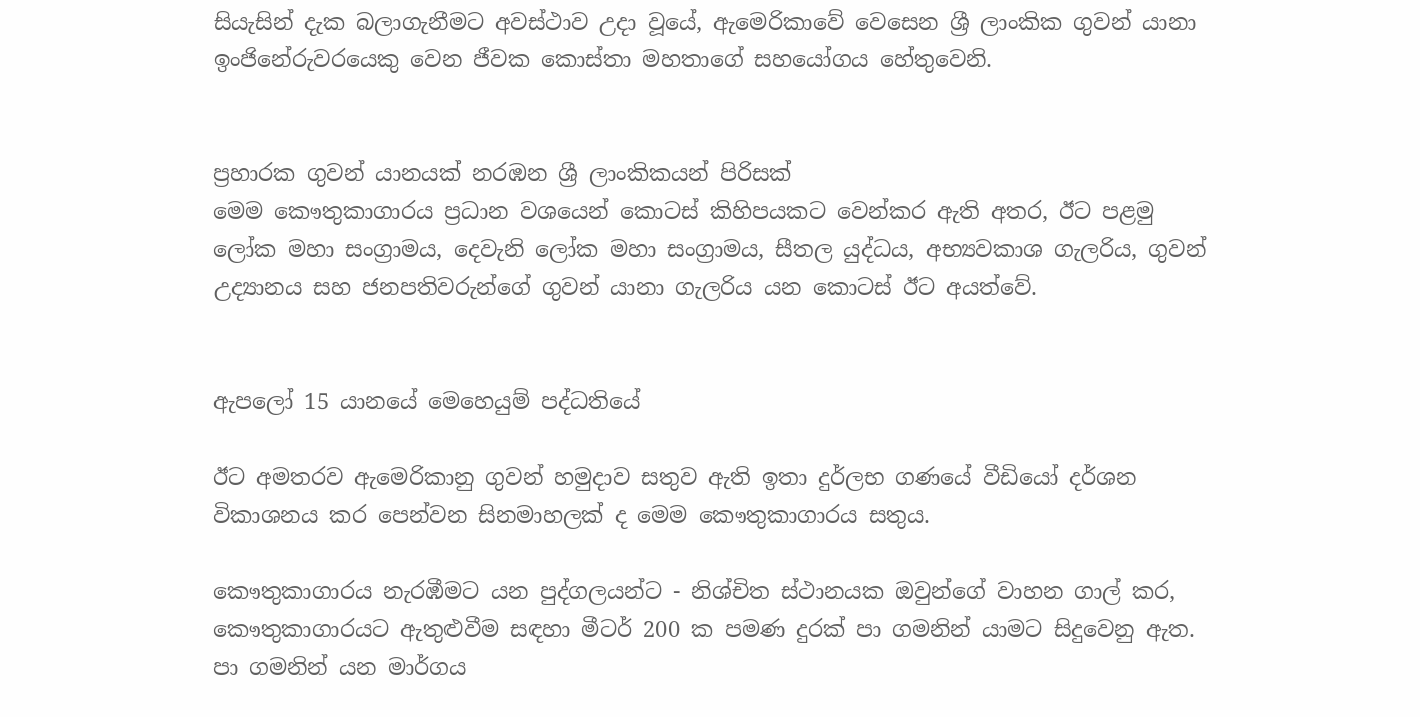සියැසින් දැක බලාගැනීමට අවස්ථාව උදා වූයේ, ඇමෙරිකාවේ වෙසෙන ශ්‍රී ලාංකික ගුවන් යානා ඉංජිනේරුවරයෙකු වෙන ජීවක කොස්තා මහතාගේ සහයෝගය හේතුවෙනි.


ප්‍රහාරක ගුවන් යානයක් නරඹන ශ්‍රී ලාංකිකයන් පිරිසක්
මෙම කෞතුකාගාරය ප්‍රධාන වශයෙන් කොටස් කිහිපයකට වෙන්කර ඇති අතර, ඊට පළමු ලෝක මහා සංග්‍රාමය, දෙවැනි ලෝක මහා සංග්‍රාමය, සීතල යුද්ධය, අභ්‍යවකාශ ගැලරිය, ගුවන් උද්‍යානය සහ ජනපතිවරුන්ගේ ගුවන් යානා ගැලරිය යන කොටස් ඊට අයත්වේ.


ඇපලෝ 15 යානයේ මෙහෙයුම් පද්ධතියේ

ඊට අමතරව ඇමෙරිකානු ගුවන් හමුදාව සතුව ඇති ඉතා දුර්ලභ ගණයේ වීඩියෝ දර්ශන විකාශනය කර පෙන්වන සිනමාහලක් ද මෙම කෞතුකාගාරය සතුය.

කෞතුකාගාරය නැරඹීමට යන පුද්ගලයන්ට - නිශ්චිත ස්ථානයක ඔවුන්ගේ වාහන ගාල් කර, කෞතුකාගාරයට ඇතුළුවීම සඳහා මීටර් 200 ක පමණ දුරක් පා ගමනින් යාමට සිදුවෙනු ඇත.  පා ගමනින් යන මාර්ගය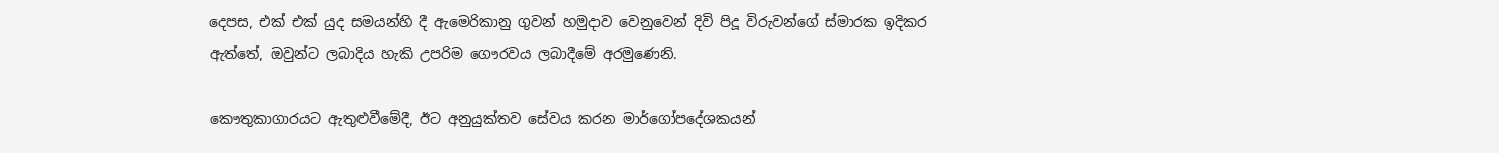දෙපස, එක් එක් යුද සමයන්හි දී ඇමෙරිකානු ගුවන් හමුදාව වෙනුවෙන් දිවි පිදූ විරුවන්ගේ ස්මාරක ඉදිකර ඇත්තේ, ඔවුන්ට ලබාදිය හැකි උපරිම ගෞරවය ලබාදීමේ අරමුණෙනි.

කෞතුකාගාරයට ඇතුළුවීමේදී, ඊට අනුයුක්තව සේවය කරන මාර්ගෝපදේශකයන්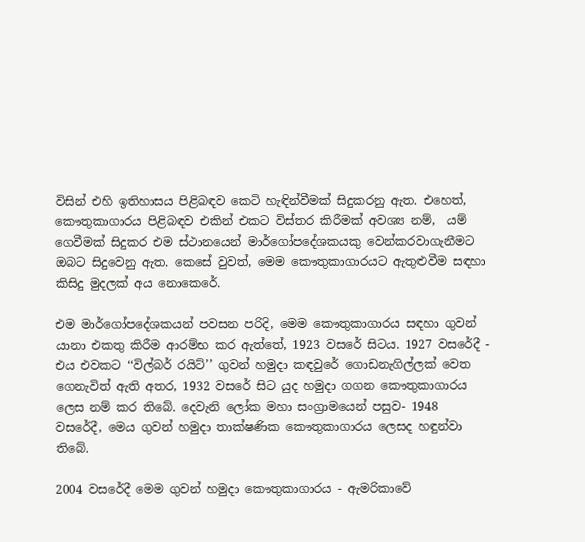විසින් එහි ඉතිහාසය පිළිබඳව කෙටි හැඳින්වීමක් සිදුකරනු ඇත. එහෙත්,  කෞතුකාගාරය පිළිබඳව එකින් එකට විස්තර කිරීමක් අවශ්‍ය නම්,  යම් ගෙවීමක් සිදුකර එම ස්ථානයෙන් මාර්ගෝපදේශකයකු වෙන්කරවාගැනීමට ඔබට සිදුවෙනු ඇත. කෙසේ වුවත්, මෙම කෞතුකාගාරයට ඇතුළුවීම සඳහා කිසිදු මුදලක් අය නොකෙරේ.

එම මාර්ගෝපදේශකයන් පවසන පරිදි, මෙම කෞතුකාගාරය සඳහා ගුවන් යානා එකතු කිරීම ආරම්භ කර ඇත්තේ, 1923 වසරේ සිටය. 1927 වසරේදී - එය එවකට ‘‘විල්බර් රයිට්’’ ගුවන් හමුදා කඳවුරේ ගොඩනැගිල්ලක් වෙත ගෙනැවිත් ඇති අතර, 1932 වසරේ සිට යුද හමුදා ගගන කෞතුකාගාරය ලෙස නම් කර තිබේ. දෙවැනි ලෝක මහා සංග්‍රාමයෙන් පසුව- 1948 වසරේදී, මෙය ගුවන් හමුදා තාක්ෂණික කෞතුකාගාරය ලෙසද හඳුන්වා තිබේ.

2004 වසරේදී මෙම ගුවන් හමුදා කෞතුකාගාරය - ඇමරිකාවේ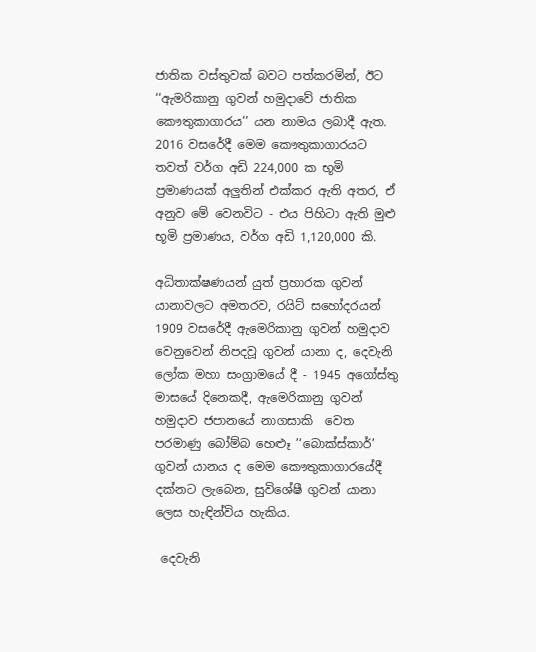ජාතික වස්තුවක් බවට පත්කරමින්, ඊට ‘‘ඇමරිකානු ගුවන් හමුදාවේ ජාතික කෞතුකාගාරය’’ යන නාමය ලබාදී ඇත. 2016 වසරේදී මෙම කෞතුකාගාරයට තවත් වර්ග අඩි 224,000 ක භූමි ප්‍රමාණයක් අලුතින් එක්කර ඇති අතර, ඒ අනුව මේ වෙනවිට - එය පිහිටා ඇති මුළු භූමි ප්‍රමාණය, වර්ග අඩි 1,120,000 කි.

අධිතාක්ෂණයන් යුත් ප්‍රහාරක ගුවන් යානාවලට අමතරව, රයිට් සහෝදරයන් 1909 වසරේදී ඇමෙරිකානු ගුවන් හමුදාව වෙනුවෙන් නිපදවූ ගුවන් යානා ද, දෙවැනි ලෝක මහා සංග්‍රාමයේ දී - 1945 අගෝස්තු මාසයේ දිනෙකදී, ඇමෙරිකානු ගුවන් හමුදාව ජපානයේ නාගසාකි  වෙත පරමාණු බෝම්බ හෙළුෑ ’‘බොක්ස්කාර්’ ගුවන් යානය ද මෙම කෞතුකාගාරයේදී දක්නට ලැබෙන, සුවිශේෂී ගුවන් යානා ලෙස හැඳින්විය හැකිය.

 දෙවැනි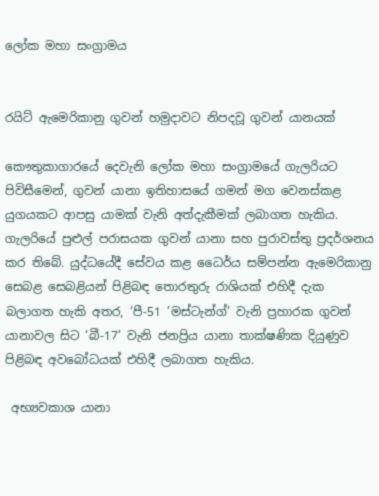ලෝක මහා සංග්‍රාමය


රයිට් ඇමෙරිකානු ගුවන් හමුදාවට නිපදවූ ගුවන් යානයක්

කෞතුකාගාරයේ දෙවැනි ලෝක මහා සංග්‍රාමයේ ගැලරියට පිවිසීමෙන්, ගුවන් යානා ඉතිහාසයේ ගමන් මග වෙනස්කළ යුගයකට ආපසු යාමක් වැනි අත්දැකීමක් ලබාගත හැකිය. ගැලරියේ පුළුල් පරාසයක ගුවන් යානා සහ පුරාවස්තු ප්‍රදර්ශනය කර තිබේ. යුද්ධයේදී සේවය කළ ධෛර්ය සම්පන්න ඇමෙරිකානු සෙබළ සෙබළියන් පිළිබඳ තොරතුරු රාශියක් එහිදී දැක බලාගත හැකි අතර, ‘පී-51 ’මස්ටැන්ග්’ වැනි ප්‍රහාරක ගුවන් යානාවල සිට ‘බී-17’ වැනි ජනප්‍රිය යානා තාක්ෂණික දියුණුව පිළිබඳ අවබෝධයක් එහිදී ලබාගත හැකිය.

 අභ්‍යවකාශ යානා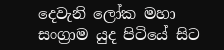දෙවැනි ලෝක මහා සංග්‍රාම යුද පිටියේ සිට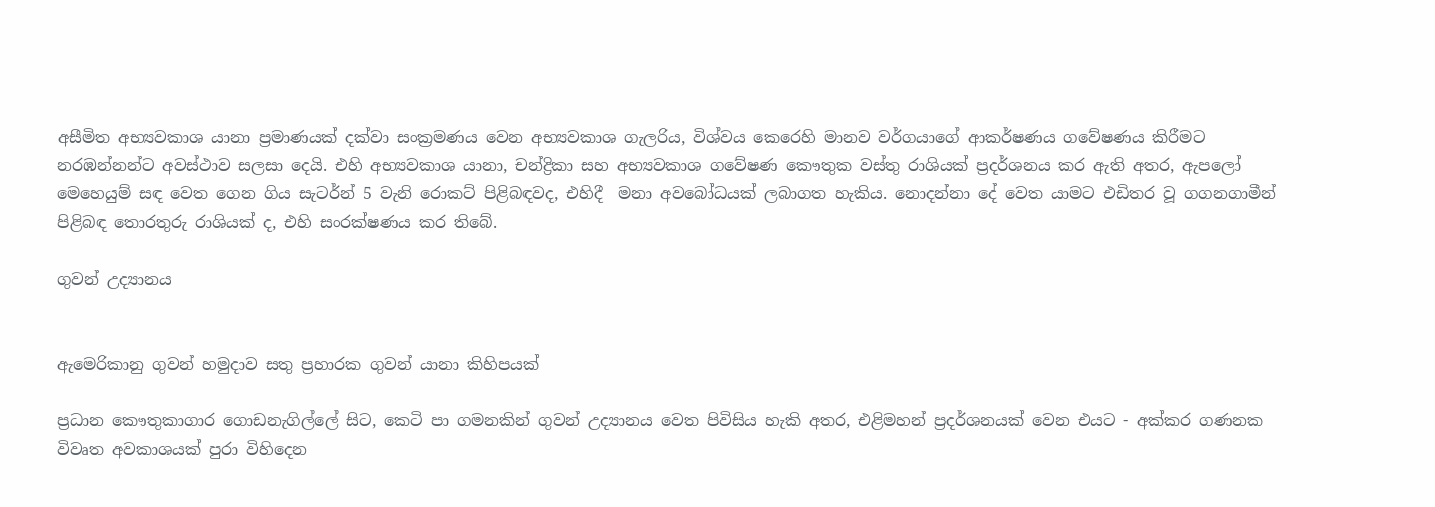අසීමිත අභ්‍යවකාශ යානා ප්‍රමාණයක් දක්වා සංක්‍රමණය වෙන අභ්‍යවකාශ ගැලරිය, විශ්වය කෙරෙහි මානව වර්ගයාගේ ආකර්ෂණය ගවේෂණය කිරීමට නරඹන්නන්ට අවස්ථාව සලසා දෙයි. එහි අභ්‍යවකාශ යානා, චන්ද්‍රිකා සහ අභ්‍යවකාශ ගවේෂණ කෞතුක වස්තු රාශියක් ප්‍රදර්ශනය කර ඇති අතර, ඇපලෝ මෙහෙයුම් සඳ වෙත ගෙන ගිය සැටර්න් 5 වැනි රොකට් පිළිබඳවද, එහිදී  මනා අවබෝධයක් ලබාගත හැකිය. නොදන්නා දේ වෙත යාමට එඩිතර වූ ගගනගාමීන් පිළිබඳ තොරතුරු රාශියක් ද, එහි සංරක්ෂණය කර තිබේ.

ගුවන් උද්‍යානය


ඇමෙරිකානු ගුවන් හමුදාව සතු ප්‍රහාරක ගුවන් යානා කිහිපයක්

ප්‍රධාන කෞතුකාගාර ගොඩනැගිල්ලේ සිට, කෙටි පා ගමනකින් ගුවන් උද්‍යානය වෙත පිවිසිය හැකි අතර, එළිමහන් ප්‍රදර්ශනයක් වෙන එයට - අක්කර ගණනක විවෘත අවකාශයක් පුරා විහිදෙන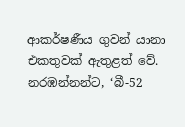ආකර්ෂණීය ගුවන් යානා එකතුවක් ඇතුළත් වේ. නරඹන්නන්ට, ‘බී-52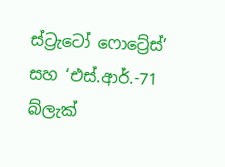ස්ට්‍රැටෝ ෆොට්‍රේස්’ සහ ‘එස්.ආර්.-71 බ්ලැක්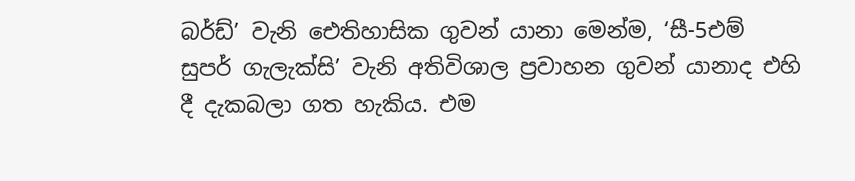බර්ඩ්’ වැනි ඓතිහාසික ගුවන් යානා මෙන්ම, ‘සී-5එම් සුපර් ගැලැක්සි’ වැනි අතිවිශාල ප්‍රවාහන ගුවන් යානාද එහි දී දැකබලා ගත හැකිය. එම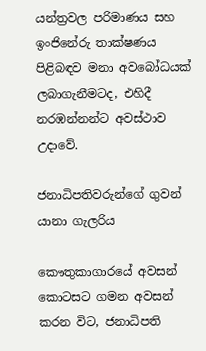යන්ත්‍රවල පරිමාණය සහ ඉංජිනේරු තාක්ෂණය පිළිබඳව මනා අවබෝධයක් ලබාගැනීමටද, එහිදී නරඹන්නන්ට අවස්ථාව උදාවේ.

ජනාධිපතිවරුන්ගේ ගුවන් යානා ගැලරිය

කෞතුකාගාරයේ අවසන් කොටසට ගමන අවසන් කරන විට, ජනාධිපති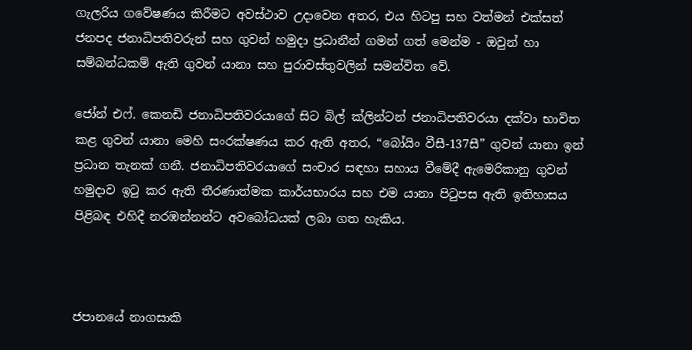ගැලරිය ගවේෂණය කිරීමට අවස්ථාව උදාවෙන අතර, එය හිටපු සහ වත්මන් එක්සත් ජනපද ජනාධිපතිවරුන් සහ ගුවන් හමුදා ප්‍රධානීන් ගමන් ගත් මෙන්ම - ඔවුන් හා සම්බන්ධකම් ඇති ගුවන් යානා සහ පුරාවස්තුවලින් සමන්විත වේ.

ජෝන් එෆ්. කෙනඩි ජනාධිපතිවරයාගේ සිට බිල් ක්ලින්ටන් ජනාධිපතිවරයා දක්වා භාවිත කළ ගුවන් යානා මෙහි සංරක්ෂණය කර ඇති අතර, “බෝයිං වීසී-137සී” ගුවන් යානා ඉන් ප්‍රධාන තැනක් ගනී. ජනාධිපතිවරයාගේ සංචාර සඳහා සහාය වීමේදී ඇමෙරිකානු ගුවන් හමුදාව ඉටු කර ඇති තීරණාත්මක කාර්යභාරය සහ එම යානා පිටුපස ඇති ඉතිහාසය පිළිබඳ එහිදී නරඹන්නන්ට අවබෝධයක් ලබා ගත හැකිය.



ජපානයේ නාගසාකි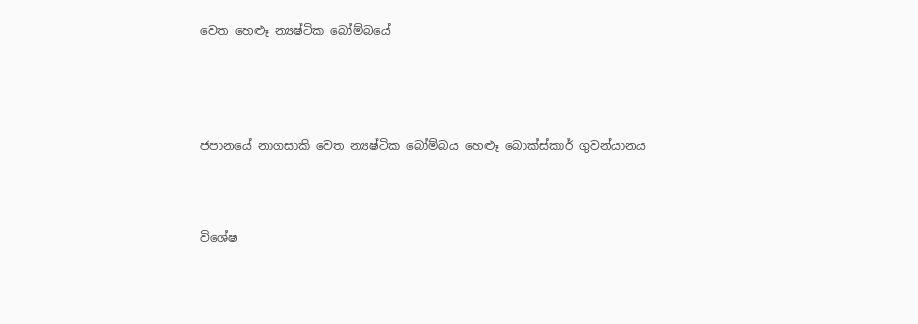වෙත හෙළුෑ න්‍යෂ්ටික බෝම්බයේ




ජපානයේ නාගසාකි වෙත න්‍යෂ්ටික බෝම්බය හෙළුෑ බොක්ස්කාර් ගුවන්යානය



විශේෂ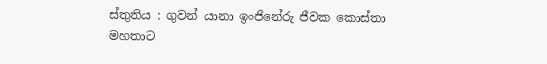ස්තුතිය : ගුවන් යානා ඉංජිනේරු ජීවක කොස්තා මහතාට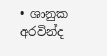• ශානුක අරවින්ද